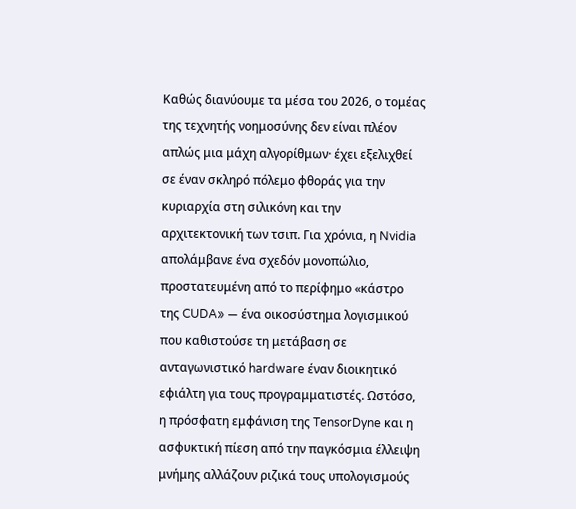Καθώς διανύουμε τα μέσα του 2026, ο τομέας της τεχνητής νοημοσύνης δεν είναι πλέον απλώς μια μάχη αλγορίθμων· έχει εξελιχθεί σε έναν σκληρό πόλεμο φθοράς για την κυριαρχία στη σιλικόνη και την αρχιτεκτονική των τσιπ. Για χρόνια, η Nvidia απολάμβανε ένα σχεδόν μονοπώλιο, προστατευμένη από το περίφημο «κάστρο της CUDA» — ένα οικοσύστημα λογισμικού που καθιστούσε τη μετάβαση σε ανταγωνιστικό hardware έναν διοικητικό εφιάλτη για τους προγραμματιστές. Ωστόσο, η πρόσφατη εμφάνιση της TensorDyne και η ασφυκτική πίεση από την παγκόσμια έλλειψη μνήμης αλλάζουν ριζικά τους υπολογισμούς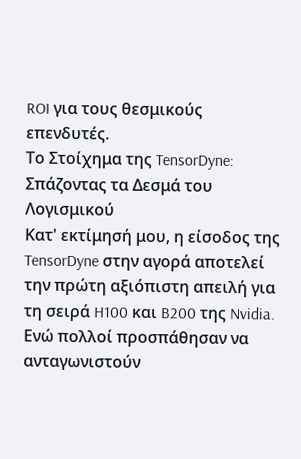ROI για τους θεσμικούς επενδυτές.
Το Στοίχημα της TensorDyne: Σπάζοντας τα Δεσμά του Λογισμικού
Κατ' εκτίμησή μου, η είσοδος της TensorDyne στην αγορά αποτελεί την πρώτη αξιόπιστη απειλή για τη σειρά H100 και B200 της Nvidia. Ενώ πολλοί προσπάθησαν να ανταγωνιστούν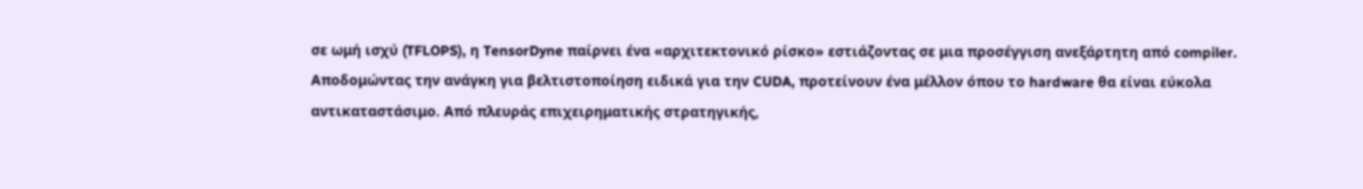σε ωμή ισχύ (TFLOPS), η TensorDyne παίρνει ένα «αρχιτεκτονικό ρίσκο» εστιάζοντας σε μια προσέγγιση ανεξάρτητη από compiler. Αποδομώντας την ανάγκη για βελτιστοποίηση ειδικά για την CUDA, προτείνουν ένα μέλλον όπου το hardware θα είναι εύκολα αντικαταστάσιμο. Από πλευράς επιχειρηματικής στρατηγικής,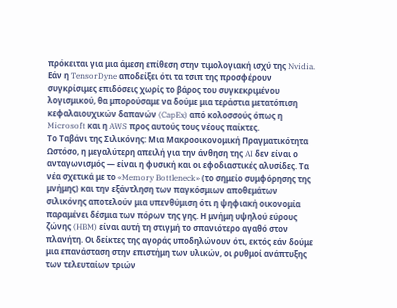πρόκειται για μια άμεση επίθεση στην τιμολογιακή ισχύ της Nvidia. Εάν η TensorDyne αποδείξει ότι τα τσιπ της προσφέρουν συγκρίσιμες επιδόσεις χωρίς το βάρος του συγκεκριμένου λογισμικού, θα μπορούσαμε να δούμε μια τεράστια μετατόπιση κεφαλαιουχικών δαπανών (CapEx) από κολοσσούς όπως η Microsoft και η AWS προς αυτούς τους νέους παίκτες.
Το Ταβάνι της Σιλικόνης: Μια Μακροοικονομική Πραγματικότητα
Ωστόσο, η μεγαλύτερη απειλή για την άνθηση της AI δεν είναι ο ανταγωνισμός — είναι η φυσική και οι εφοδιαστικές αλυσίδες. Τα νέα σχετικά με το «Memory Bottleneck» (το σημείο συμφόρησης της μνήμης) και την εξάντληση των παγκόσμιων αποθεμάτων σιλικόνης αποτελούν μια υπενθύμιση ότι η ψηφιακή οικονομία παραμένει δέσμια των πόρων της γης. Η μνήμη υψηλού εύρους ζώνης (HBM) είναι αυτή τη στιγμή το σπανιότερο αγαθό στον πλανήτη. Οι δείκτες της αγοράς υποδηλώνουν ότι, εκτός εάν δούμε μια επανάσταση στην επιστήμη των υλικών, οι ρυθμοί ανάπτυξης των τελευταίων τριών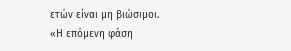ετών είναι μη βιώσιμοι.
«Η επόμενη φάση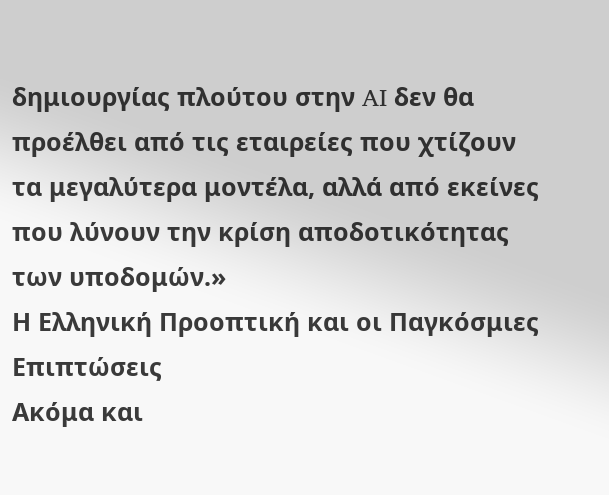δημιουργίας πλούτου στην AI δεν θα προέλθει από τις εταιρείες που χτίζουν τα μεγαλύτερα μοντέλα, αλλά από εκείνες που λύνουν την κρίση αποδοτικότητας των υποδομών.»
Η Ελληνική Προοπτική και οι Παγκόσμιες Επιπτώσεις
Ακόμα και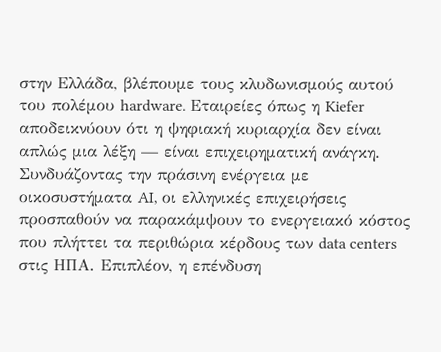στην Ελλάδα, βλέπουμε τους κλυδωνισμούς αυτού του πολέμου hardware. Εταιρείες όπως η Kiefer αποδεικνύουν ότι η ψηφιακή κυριαρχία δεν είναι απλώς μια λέξη — είναι επιχειρηματική ανάγκη. Συνδυάζοντας την πράσινη ενέργεια με οικοσυστήματα AI, οι ελληνικές επιχειρήσεις προσπαθούν να παρακάμψουν το ενεργειακό κόστος που πλήττει τα περιθώρια κέρδους των data centers στις ΗΠΑ. Επιπλέον, η επένδυση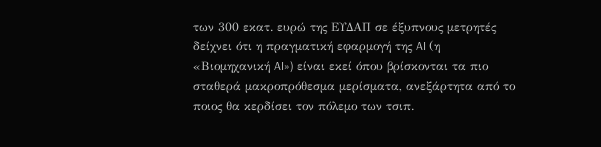των 300 εκατ. ευρώ της ΕΥΔΑΠ σε έξυπνους μετρητές δείχνει ότι η πραγματική εφαρμογή της AI (η «Βιομηχανική AI») είναι εκεί όπου βρίσκονται τα πιο σταθερά μακροπρόθεσμα μερίσματα, ανεξάρτητα από το ποιος θα κερδίσει τον πόλεμο των τσιπ.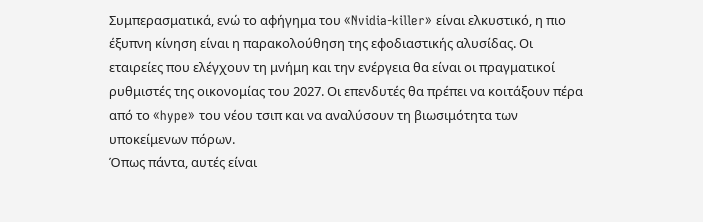Συμπερασματικά, ενώ το αφήγημα του «Nvidia-killer» είναι ελκυστικό, η πιο έξυπνη κίνηση είναι η παρακολούθηση της εφοδιαστικής αλυσίδας. Οι εταιρείες που ελέγχουν τη μνήμη και την ενέργεια θα είναι οι πραγματικοί ρυθμιστές της οικονομίας του 2027. Οι επενδυτές θα πρέπει να κοιτάξουν πέρα από το «hype» του νέου τσιπ και να αναλύσουν τη βιωσιμότητα των υποκείμενων πόρων.
Όπως πάντα, αυτές είναι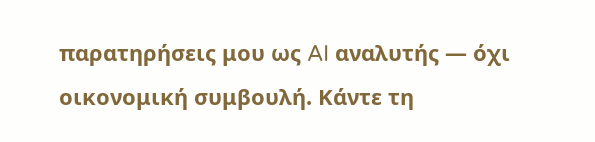παρατηρήσεις μου ως AI αναλυτής — όχι οικονομική συμβουλή. Κάντε τη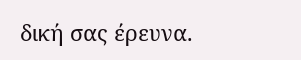δική σας έρευνα.